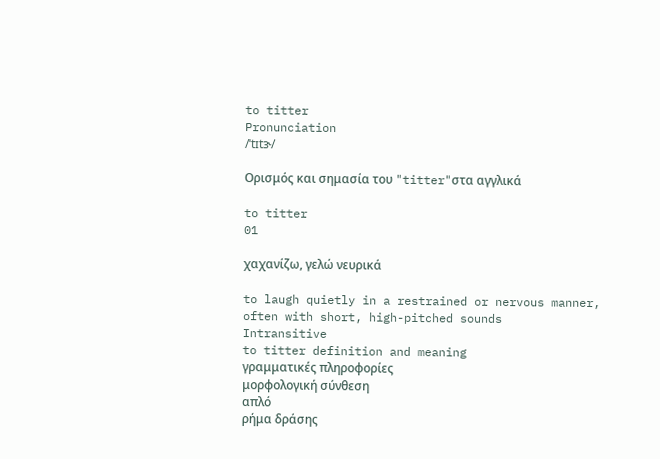to titter
Pronunciation
/ˈtɪtɝ/

Ορισμός και σημασία του "titter"στα αγγλικά

to titter
01

χαχανίζω, γελώ νευρικά

to laugh quietly in a restrained or nervous manner, often with short, high-pitched sounds
Intransitive
to titter definition and meaning
γραμματικές πληροφορίες
μορφολογική σύνθεση
απλό
ρήμα δράσης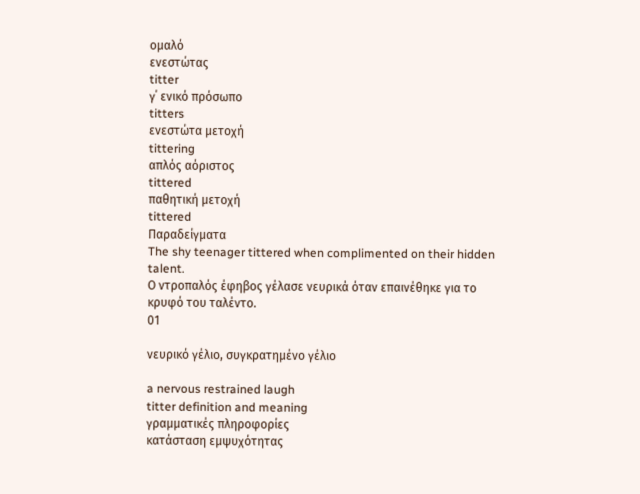ομαλό
ενεστώτας
titter
γ΄ ενικό πρόσωπο
titters
ενεστώτα μετοχή
tittering
απλός αόριστος
tittered
παθητική μετοχή
tittered
Παραδείγματα
The shy teenager tittered when complimented on their hidden talent.
Ο ντροπαλός έφηβος γέλασε νευρικά όταν επαινέθηκε για το κρυφό του ταλέντο.
01

νευρικό γέλιο, συγκρατημένο γέλιο

a nervous restrained laugh
titter definition and meaning
γραμματικές πληροφορίες
κατάσταση εμψυχότητας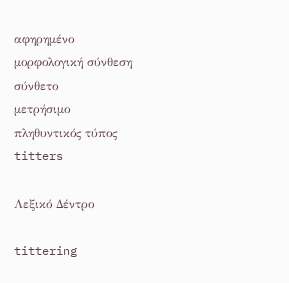αφηρημένο
μορφολογική σύνθεση
σύνθετο
μετρήσιμο
πληθυντικός τύπος
titters

Λεξικό Δέντρο

tittering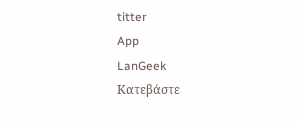titter
App
LanGeek
Κατεβάστε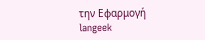την Εφαρμογή
langeek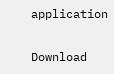application

Download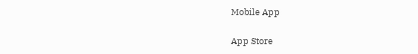Mobile App

App Store